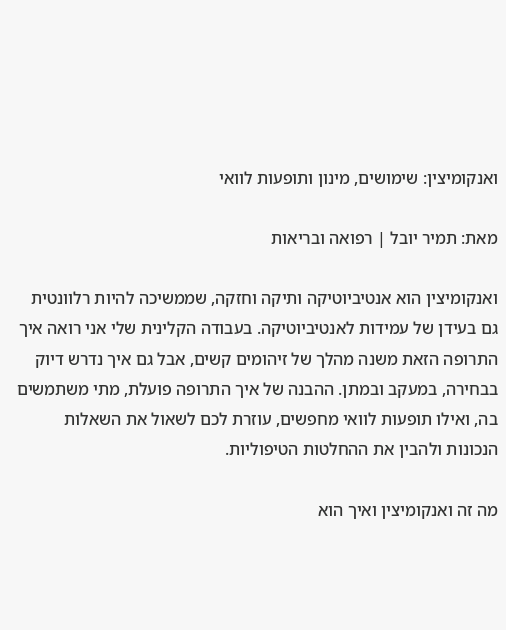ואנקומיצין: שימושים, מינון ותופעות לוואי

מאת: תמיר יובל | רפואה ובריאות

ואנקומיצין הוא אנטיביוטיקה ותיקה וחזקה, שממשיכה להיות רלוונטית גם בעידן של עמידות לאנטיביוטיקה. בעבודה הקלינית שלי אני רואה איך התרופה הזאת משנה מהלך של זיהומים קשים, אבל גם איך נדרש דיוק בבחירה, במעקב ובמתן. ההבנה של איך התרופה פועלת, מתי משתמשים בה, ואילו תופעות לוואי מחפשים, עוזרת לכם לשאול את השאלות הנכונות ולהבין את ההחלטות הטיפוליות.

מה זה ואנקומיצין ואיך הוא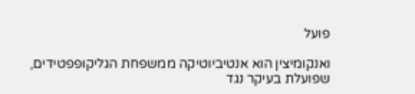פועל

ואנקומיצין הוא אנטיביוטיקה ממשפחת הגליקופפטידים, שפועלת בעיקר נגד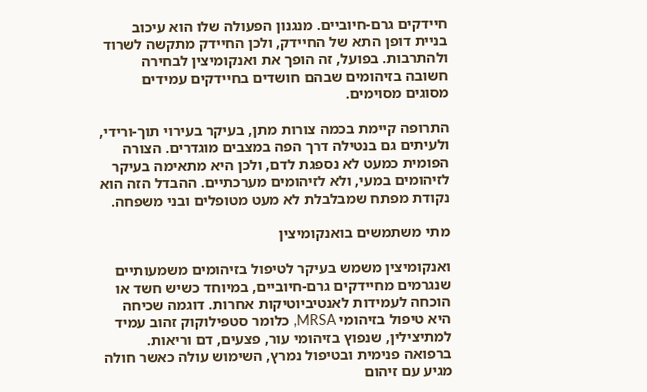חיידקים גרם-חיוביים. מנגנון הפעולה שלו הוא עיכוב בניית דופן התא של החיידק, ולכן החיידק מתקשה לשרוד ולהתרבות. בפועל, זה הופך את ואנקומיצין לבחירה חשובה בזיהומים שבהם חושדים בחיידקים עמידים מסוגים מסוימים.

התרופה קיימת בכמה צורות מתן, בעיקר בעירוי תוך-ורידי, ולעיתים גם בנטילה דרך הפה במצבים מוגדרים. הצורה הפומית כמעט לא נספגת לדם, ולכן היא מתאימה בעיקר לזיהומים במעי, ולא לזיהומים מערכתיים. ההבדל הזה הוא נקודת מפתח שמבלבלת לא מעט מטופלים ובני משפחה.

מתי משתמשים בואנקומיצין

ואנקומיצין משמש בעיקר לטיפול בזיהומים משמעותיים שנגרמים מחיידקים גרם-חיוביים, במיוחד כשיש חשד או הוכחה לעמידות לאנטיביוטיקות אחרות. דוגמה שכיחה היא טיפול בזיהומי MRSA, כלומר סטפילוקוק זהוב עמיד למתיצילין, שנפוץ בזיהומי עור, פצעים, דם וריאות. ברפואה פנימית ובטיפול נמרץ, השימוש עולה כאשר חולה מגיע עם זיהום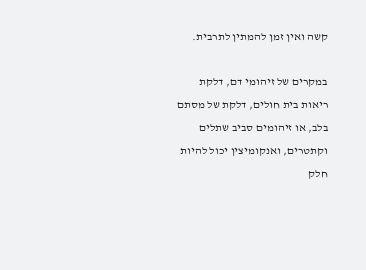קשה ואין זמן להמתין לתרבית.

במקרים של זיהומי דם, דלקת ריאות בית חולים, דלקת של מסתם בלב, או זיהומים סביב שתלים וקתטרים, ואנקומיצין יכול להיות חלק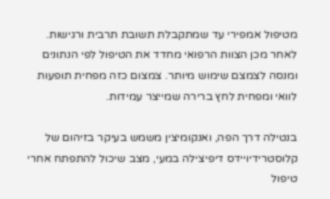מטיפול אמפירי עד שמתקבלת תשובת תרבית ורגישות. לאחר מכן הצוות הרפואי מחדד את הטיפול לפי הנתונים ומנסה לצמצם שימוש מיותר. צמצום כזה מפחית תופעות לוואי ומפחית לחץ ברירה שמייצר עמידות.

בנטילה דרך הפה, ואנקומיצין משמש בעיקר בזיהום של קלוסטרידיויידס דיפיצילה במעי, מצב שיכול להתפתח אחרי טיפול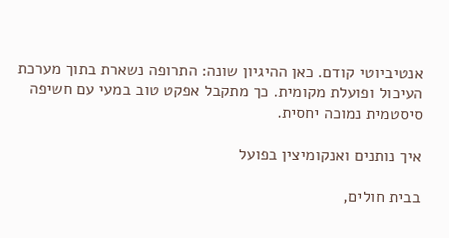אנטיביוטי קודם. כאן ההיגיון שונה: התרופה נשארת בתוך מערכת העיכול ופועלת מקומית. כך מתקבל אפקט טוב במעי עם חשיפה סיסטמית נמוכה יחסית.

איך נותנים ואנקומיצין בפועל

בבית חולים,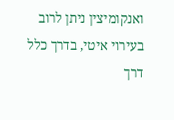ואנקומיצין ניתן לרוב בעירוי איטי, בדרך כלל דרך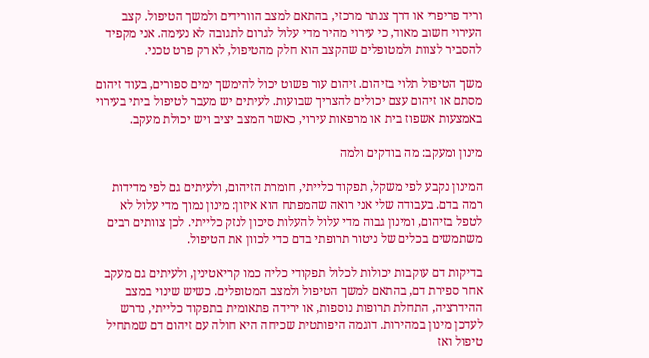וריד פריפרי או דרך צנתר מרכזי, בהתאם למצב הוורידים ולמשך הטיפול. קצב העירוי חשוב מאוד, כי עירוי מהיר מדי עלול לגרום לתגובה לא נעימה. אני מקפיד להסביר לצוות ולמטופלים שהקצב הוא חלק מהטיפול, לא רק פרט טכני.

משך הטיפול תלוי בזיהום. זיהום עור פשוט יכול להימשך ימים ספורים, בעוד זיהום מסתם או זיהום עצם יכולים להצריך שבועות. לעיתים יש מעבר לטיפול ביתי בעירוי באמצעות אשפוז בית או מרפאות עירוי, כאשר המצב יציב ויש יכולת מעקב.

מינון ומעקב: מה בודקים ולמה

המינון נקבע לפי משקל, תפקוד כלייתי, חומרת הזיהום, ולעיתים גם לפי מדידות רמה בדם. בעבודה שלי אני רואה שהמפתח הוא איזון: מינון נמוך מדי עלול לא לטפל בזיהום, ומינון גבוה מדי עלול להעלות סיכון לנזק כלייתי. לכן צוותים רבים משתמשים בכלים של ניטור תרופתי בדם כדי לכוון את הטיפול.

בדיקות דם עוקבות יכולות לכלול תפקודי כליה כמו קריאטינין, ולעיתים גם מעקב אחר ספירת דם, בהתאם למשך הטיפול ולמצב המטופלים. כשיש שינוי במצב ההידרציה, התחלת תרופות נוספות, או ירידה פתאומית בתפקוד כלייתי, נדרש לעדכן מינון במהירות. דוגמה היפותטית שכיחה היא חולה עם זיהום דם שמתחיל טיפול ואז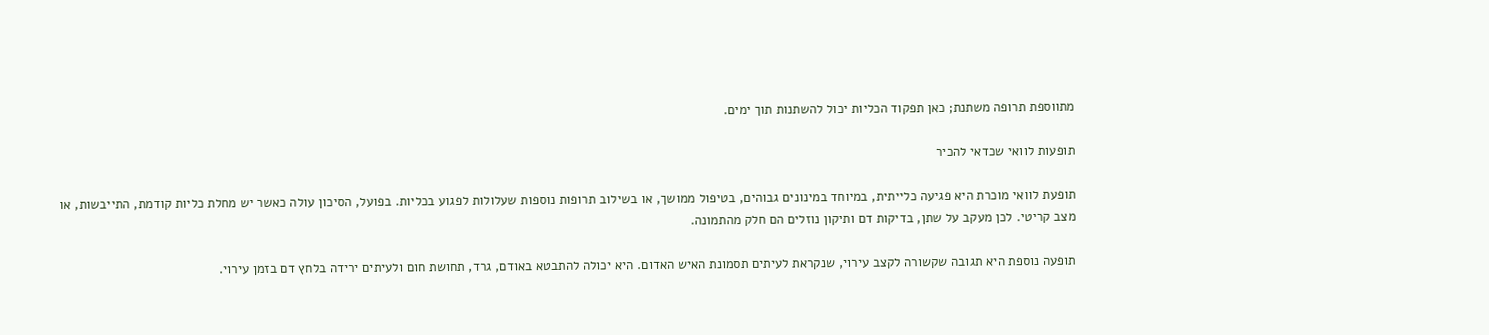מתווספת תרופה משתנת; כאן תפקוד הכליות יכול להשתנות תוך ימים.

תופעות לוואי שכדאי להכיר

תופעת לוואי מוכרת היא פגיעה כלייתית, במיוחד במינונים גבוהים, בטיפול ממושך, או בשילוב תרופות נוספות שעלולות לפגוע בכליות. בפועל, הסיכון עולה כאשר יש מחלת כליות קודמת, התייבשות, או מצב קריטי. לכן מעקב על שתן, בדיקות דם ותיקון נוזלים הם חלק מהתמונה.

תופעה נוספת היא תגובה שקשורה לקצב עירוי, שנקראת לעיתים תסמונת האיש האדום. היא יכולה להתבטא באודם, גרד, תחושת חום ולעיתים ירידה בלחץ דם בזמן עירוי.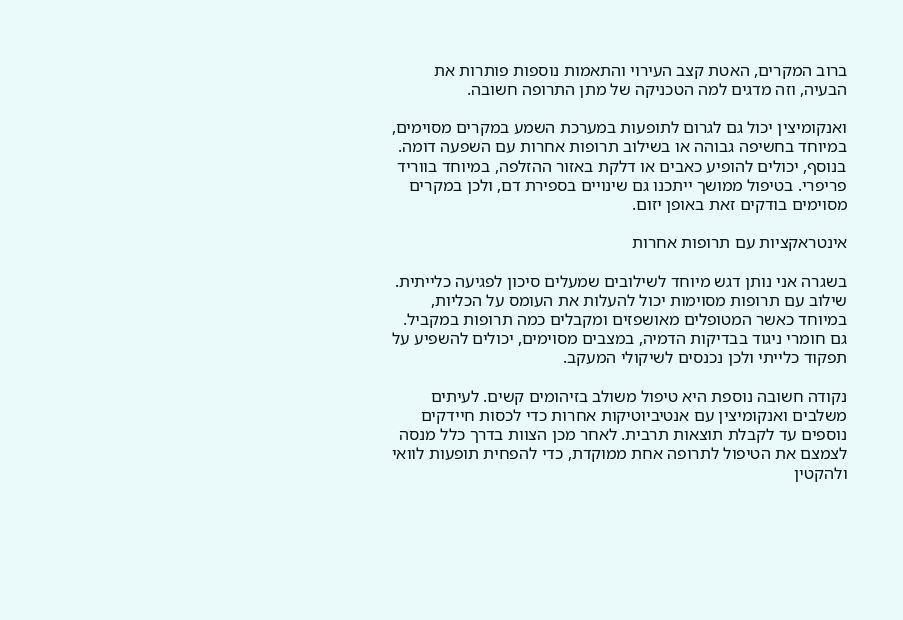ברוב המקרים, האטת קצב העירוי והתאמות נוספות פותרות את הבעיה, וזה מדגים למה הטכניקה של מתן התרופה חשובה.

ואנקומיצין יכול גם לגרום לתופעות במערכת השמע במקרים מסוימים, במיוחד בחשיפה גבוהה או בשילוב תרופות אחרות עם השפעה דומה. בנוסף, יכולים להופיע כאבים או דלקת באזור ההזלפה, במיוחד בווריד פריפרי. בטיפול ממושך ייתכנו גם שינויים בספירת דם, ולכן במקרים מסוימים בודקים זאת באופן יזום.

אינטראקציות עם תרופות אחרות

בשגרה אני נותן דגש מיוחד לשילובים שמעלים סיכון לפגיעה כלייתית. שילוב עם תרופות מסוימות יכול להעלות את העומס על הכליות, במיוחד כאשר המטופלים מאושפזים ומקבלים כמה תרופות במקביל. גם חומרי ניגוד בבדיקות הדמיה, במצבים מסוימים, יכולים להשפיע על תפקוד כלייתי ולכן נכנסים לשיקולי המעקב.

נקודה חשובה נוספת היא טיפול משולב בזיהומים קשים. לעיתים משלבים ואנקומיצין עם אנטיביוטיקות אחרות כדי לכסות חיידקים נוספים עד לקבלת תוצאות תרבית. לאחר מכן הצוות בדרך כלל מנסה לצמצם את הטיפול לתרופה אחת ממוקדת, כדי להפחית תופעות לוואי ולהקטין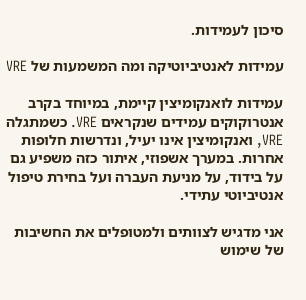סיכון לעמידות.

עמידות לאנטיביוטיקה ומה המשמעות של VRE

עמידות לואנקומיצין קיימת, במיוחד בקרב אנטרוקוקים עמידים שנקראים VRE. כשמתגלה VRE, ואנקומיצין אינו יעיל, ונדרשות חלופות אחרות. במערך אשפוזי, איתור כזה משפיע גם על בידוד, על מניעת העברה ועל בחירת טיפול אנטיביוטי עתידי.

אני מדגיש לצוותים ולמטופלים את החשיבות של שימוש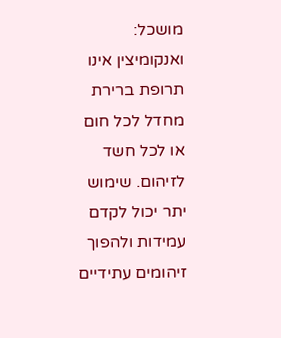מושכל: ואנקומיצין אינו תרופת ברירת מחדל לכל חום או לכל חשד לזיהום. שימוש יתר יכול לקדם עמידות ולהפוך זיהומים עתידיים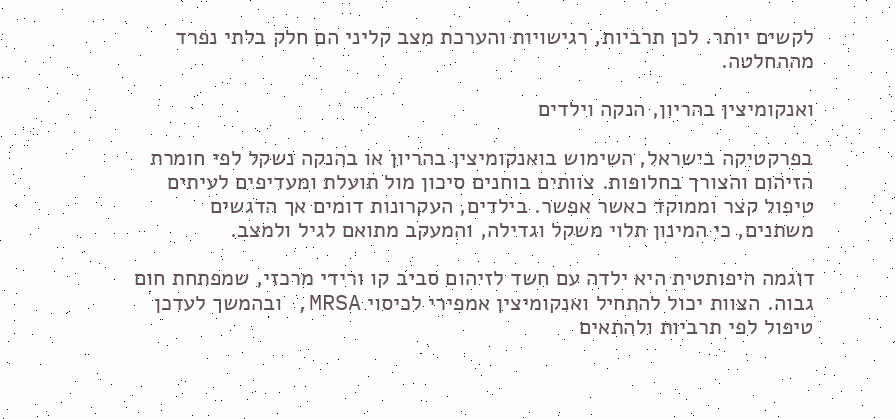לקשים יותר. לכן תרביות, רגישויות והערכת מצב קליני הם חלק בלתי נפרד מההחלטה.

ואנקומיצין בהריון, הנקה וילדים

בפרקטיקה בישראל, השימוש בואנקומיצין בהריון או בהנקה נשקל לפי חומרת הזיהום והצורך בחלופות. צוותים בוחנים סיכון מול תועלת ומעדיפים לעיתים טיפול קצר וממוקד כאשר אפשר. בילדים, העקרונות דומים אך הדגשים משתנים, כי המינון תלוי משקל וגדילה, והמעקב מתואם לגיל ולמצב.

דוגמה היפותטית היא ילדה עם חשד לזיהום סביב קו ורידי מרכזי, שמפתחת חום גבוה. הצוות יכול להתחיל ואנקומיצין אמפירי לכיסוי MRSA, ובהמשך לעדכן טיפול לפי תרביות ולהתאים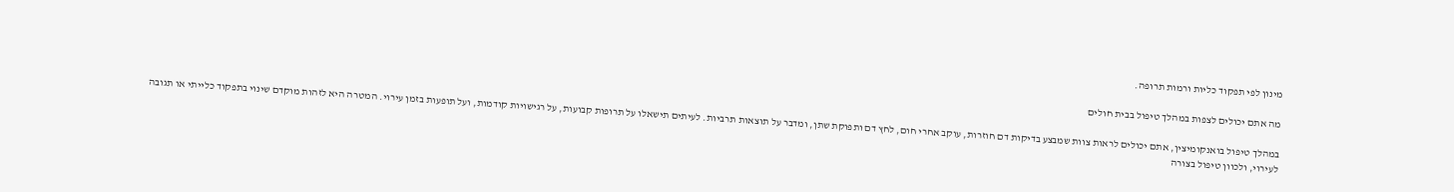מינון לפי תפקוד כליות ורמות תרופה.

מה אתם יכולים לצפות במהלך טיפול בבית חולים

במהלך טיפול בואנקומיצין, אתם יכולים לראות צוות שמבצע בדיקות דם חוזרות, עוקב אחרי חום, לחץ דם ותפוקת שתן, ומדבר על תוצאות תרביות. לעיתים תישאלו על תרופות קבועות, על רגישויות קודמות, ועל תופעות בזמן עירוי. המטרה היא לזהות מוקדם שינוי בתפקוד כלייתי או תגובה לעירוי, ולכוון טיפול בצורה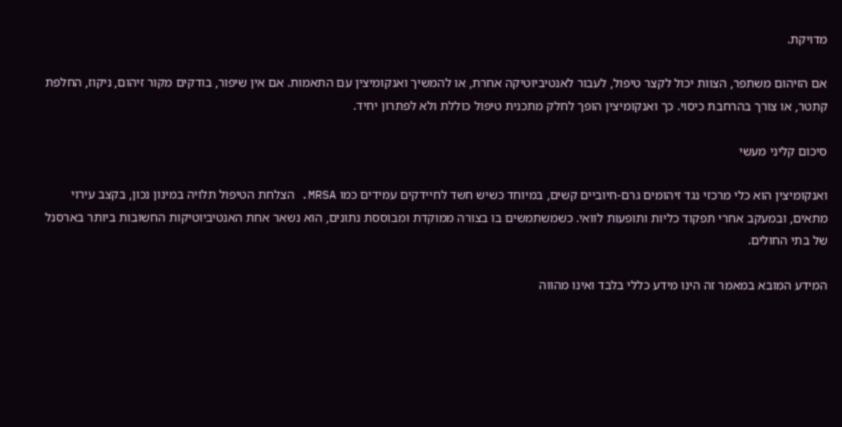מדויקת.

אם הזיהום משתפר, הצוות יכול לקצר טיפול, לעבור לאנטיביוטיקה אחרת, או להמשיך ואנקומיצין עם התאמות. אם אין שיפור, בודקים מקור זיהום, ניקוז, החלפת קתטר, או צורך בהרחבת כיסוי. כך ואנקומיצין הופך לחלק מתכנית טיפול כוללת ולא לפתרון יחיד.

סיכום קליני מעשי

ואנקומיצין הוא כלי מרכזי נגד זיהומים גרם-חיוביים קשים, במיוחד כשיש חשד לחיידקים עמידים כמו MRSA. הצלחת הטיפול תלויה במינון נכון, בקצב עירוי מתאים, ובמעקב אחרי תפקוד כליות ותופעות לוואי. כשמשתמשים בו בצורה ממוקדת ומבוססת נתונים, הוא נשאר אחת האנטיביוטיקות החשובות ביותר בארסנל של בתי החולים.

המידע המובא במאמר זה הינו מידע כללי בלבד ואינו מהווה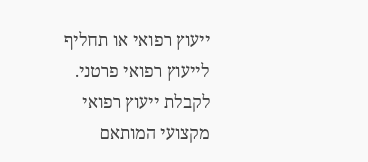ייעוץ רפואי או תחליף לייעוץ רפואי פרטני. לקבלת ייעוץ רפואי מקצועי המותאם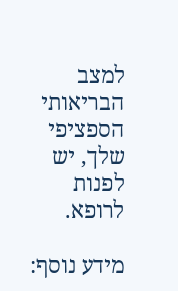למצב הבריאותי הספציפי שלך, יש לפנות לרופא.

מידע נוסף: